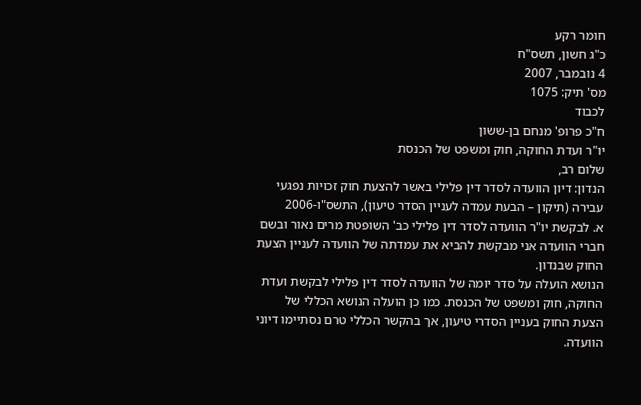חומר רקע
כ"ג חשון, תשס"ח
4 נובמבר, 2007
מס' תיק: 1075
לכבוד
ח"כ פרופ' מנחם בן-ששון
יו"ר ועדת החוקה, חוק ומשפט של הכנסת
שלום רב,
הנדון: דיון הוועדה לסדר דין פלילי באשר להצעת חוק זכויות נפגעי עבירה (תיקון – הבעת עמדה לעניין הסדר טיעון), התשס"ו-2006
א. לבקשת יו"ר הוועדה לסדר דין פלילי כב' השופטת מרים נאור ובשם חברי הוועדה אני מבקשת להביא את עמדתה של הוועדה לעניין הצעת החוק שבנדון.
הנושא הועלה על סדר יומה של הוועדה לסדר דין פלילי לבקשת ועדת החוקה, חוק ומשפט של הכנסת. כמו כן הועלה הנושא הכללי של הצעת החוק בעניין הסדרי טיעון, אך בהקשר הכללי טרם נסתיימו דיוני הוועדה.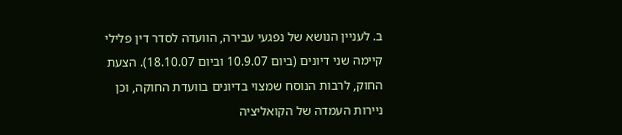ב. לעניין הנושא של נפגעי עבירה, הוועדה לסדר דין פלילי קיימה שני דיונים (ביום 10.9.07 וביום 18.10.07). הצעת החוק, לרבות הנוסח שמצוי בדיונים בוועדת החוקה, וכן ניירות העמדה של הקואליציה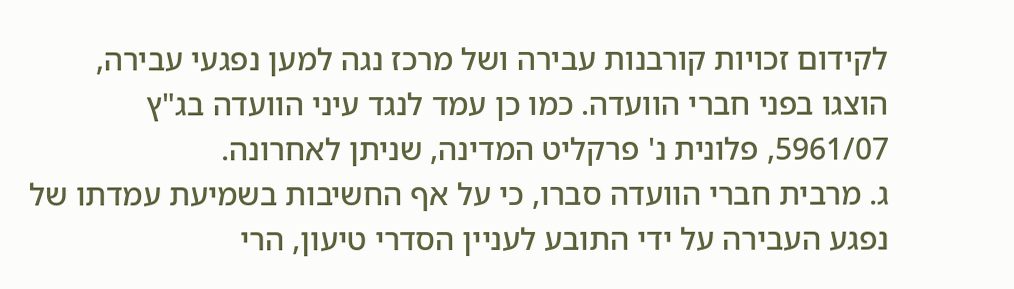לקידום זכויות קורבנות עבירה ושל מרכז נגה למען נפגעי עבירה, הוצגו בפני חברי הוועדה. כמו כן עמד לנגד עיני הוועדה בג"ץ 5961/07, פלונית נ' פרקליט המדינה, שניתן לאחרונה.
ג. מרבית חברי הוועדה סברו, כי על אף החשיבות בשמיעת עמדתו של נפגע העבירה על ידי התובע לעניין הסדרי טיעון, הרי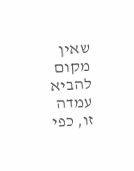שאין מקום להביא עמדה זו, כפי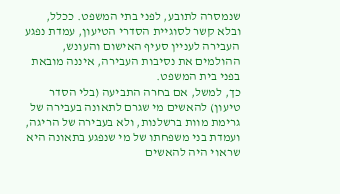שנמסרה לתובע, לפני בתי המשפט. ככלל, ובלא קשר לסוגיית הסדרי הטיעון, עמדת נפגע העבירה לעניין סעיף האישום והעונש, ההולמים את נסיבות העבירה, איננה מובאת בפני בית המשפט.
כך, למשל, אם בחרה התביעה (בלי הסדר טיעון) להאשים מי שגרם לתאונה בעבירה של גרימת מוות ברשלנות, ולא בעבירה של הריגה, ועמדת בני משפחתו של מי שנפגע בתאונה היא שראוי היה להאשים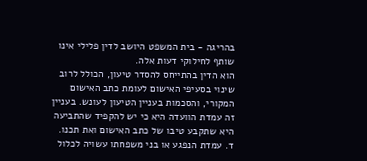בהריגה - בית המשפט היושב לדין פלילי אינו שותף לחילוקי דעות אלה.
הוא הדין בהתייחס להסדר טיעון, הכולל לרוב שינוי בסעיפי האישום לעומת כתב האישום המקורי, והסכמות בעניין הטיעון לעונש. בעניין זה עמדת הוועדה היא כי יש להקפיד שהתביעה היא שתקבע טיבו של כתב האישום ואת תכנו.
ד. עמדת הנפגע או בני משפחתו עשויה לכלול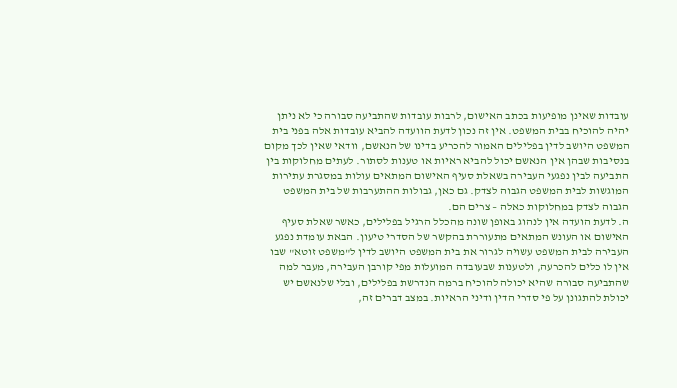עובדות שאינן מופיעות בכתב האישום, לרבות עובדות שהתביעה סבורה כי לא ניתן יהיה להוכיח בבית המשפט. אין זה נכון לדעת הוועדה להביא עובדות אלה בפני בית המשפט היושב לדין בפלילים האמור להכריע בדינו של הנאשם, וודאי שאין לכך מקום בנסיבות שבהן אין הנאשם יכול להביא ראיות או טענות לסתור. לעתים מחלוקות בין התביעה לבין נפגעי העבירה בשאלת סעיף האישום המתאים עולות במסגרת עתירות המוגשות לבית המשפט הגבוה לצדק. גם כאן, גבולות ההתערבות של בית המשפט הגבוה לצדק במחלוקות כאלה – צרים הם.
ה. לדעת הועדה אין לנהוג באופן שונה מהכלל הרגיל בפלילים, כאשר שאלת סעיף האישום או העונש המתאים מתעוררת בהקשר של הסדרי טיעון. הבאת עומדת נפגע העבירה לבית המשפט עשויה לגרור את בית המשפט היושב לדין ל"משפט זוטא" שבו אין לו כלים להכרעה, ולטענות שבעובדה המועלות מפי קורבן העבירה, מעבר למה שהתביעה סבורה שהיא יכולה להוכיח ברמה הנדרשת בפלילים, ובלי שלנאשם יש יכולת להתגונן על פי סדרי הדין ודיני הראיות. במצב דברים זה,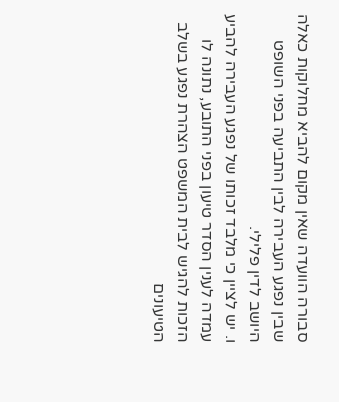סבורה הוועדה שאין מקום להביא מחלוקות כאלה שבין נפגע העבירה לבין התביעה בפני השופט היושב לדין פלילי.
ו. יש לציין כי מלבד זכותו של נפגע העבירה להביע עמדה לענין הסדר טיעון בפני התובע, נתונה לו הזכות להגיש לבית המשפט הצהרת נפגע בשלב הטיעונים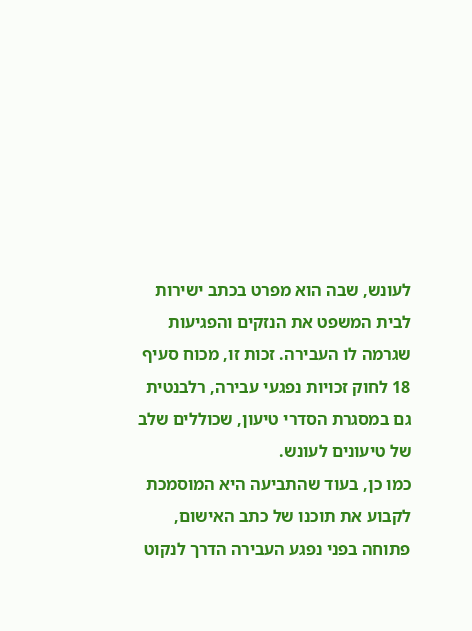לעונש, שבה הוא מפרט בכתב ישירות לבית המשפט את הנזקים והפגיעות שגרמה לו העבירה. זכות זו, מכוח סעיף 18 לחוק זכויות נפגעי עבירה, רלבנטית גם במסגרת הסדרי טיעון, שכוללים שלב של טיעונים לעונש.
כמו כן, בעוד שהתביעה היא המוסמכת לקבוע את תוכנו של כתב האישום, פתוחה בפני נפגע העבירה הדרך לנקוט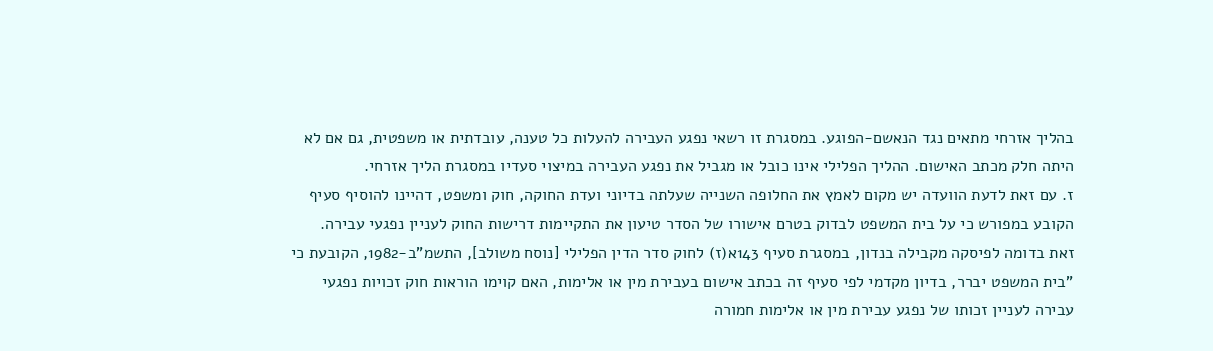בהליך אזרחי מתאים נגד הנאשם-הפוגע. במסגרת זו רשאי נפגע העבירה להעלות כל טענה, עובדתית או משפטית, גם אם לא היתה חלק מכתב האישום. ההליך הפלילי אינו כובל או מגביל את נפגע העבירה במיצוי סעדיו במסגרת הליך אזרחי.
ז. עם זאת לדעת הוועדה יש מקום לאמץ את החלופה השנייה שעלתה בדיוני ועדת החוקה, חוק ומשפט, דהיינו להוסיף סעיף הקובע במפורש כי על בית המשפט לבדוק בטרם אישורו של הסדר טיעון את התקיימות דרישות החוק לעניין נפגעי עבירה.
זאת בדומה לפיסקה מקבילה בנדון, במסגרת סעיף 143א(ז) לחוק סדר הדין הפלילי [נוסח משולב], התשמ"ב-1982, הקובעת כי "בית המשפט יברר, בדיון מקדמי לפי סעיף זה בכתב אישום בעבירת מין או אלימות, האם קוימו הוראות חוק זכויות נפגעי עבירה לעניין זכותו של נפגע עבירת מין או אלימות חמורה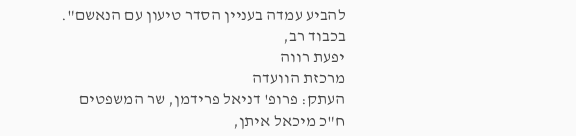להביע עמדה בעניין הסדר טיעון עם הנאשם".
בכבוד רב,
יפעת רווה
מרכזת הוועדה
העתק: פרופ' דניאל פרידמן, שר המשפטים
ח"כ מיכאל איתן,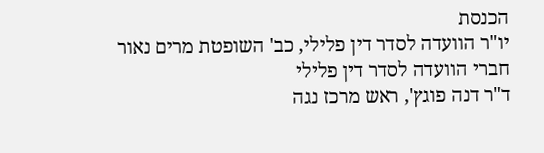הכנסת
יו"ר הוועדה לסדר דין פלילי, כב' השופטת מרים נאור
חברי הוועדה לסדר דין פלילי
ד"ר דנה פוגץ', ראש מרכז נגה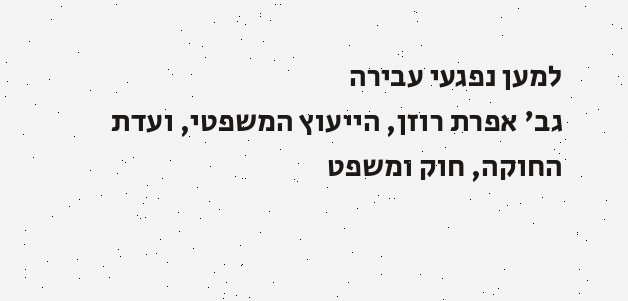למען נפגעי עבירה
גב' אפרת רוזן, הייעוץ המשפטי, ועדת החוקה, חוק ומשפט